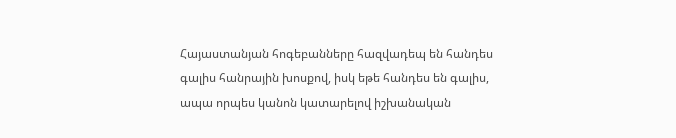Հայաստանյան հոգեբանները հազվադեպ են հանդես գալիս հանրային խոսքով, իսկ եթե հանդես են գալիս, ապա որպես կանոն կատարելով իշխանական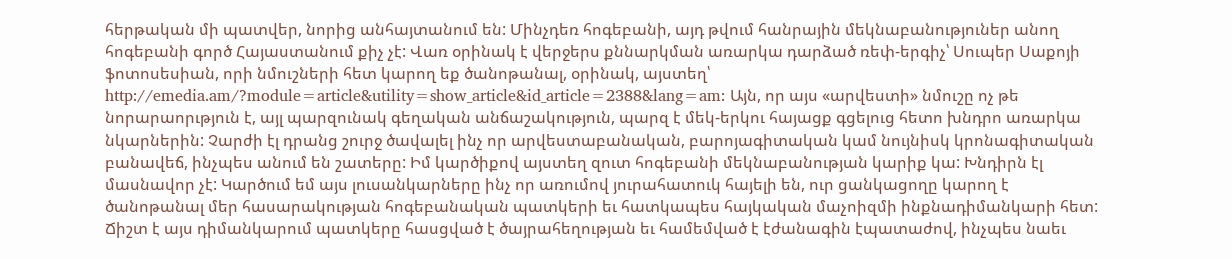հերթական մի պատվեր, նորից անհայտանում են: Մինչդեռ հոգեբանի, այդ թվում հանրային մեկնաբանություներ անող հոգեբանի գործ Հայաստանում քիչ չէ: Վառ օրինակ է վերջերս քննարկման առարկա դարձած ռեփ-երգիչ՝ Սուպեր Սաքոյի ֆոտոսեսիան, որի նմուշների հետ կարող եք ծանոթանալ, օրինակ, այստեղ՝ http://emedia.am/?module=article&utility=show_article&id_article=2388&lang=am: Այն, որ այս «արվեստի» նմուշը ոչ թե նորարաորւթյուն է, այլ պարզունակ գեղական անճաշակություն, պարզ է մեկ-երկու հայացք գցելուց հետո խնդրո առարկա նկարներին: Չարժի էլ դրանց շուրջ ծավալել ինչ որ արվեստաբանական, բարոյագիտական կամ նույնիսկ կրոնագիտական բանավեճ, ինչպես անում են շատերը: Իմ կարծիքով այստեղ զուտ հոգեբանի մեկնաբանության կարիք կա: Խնդիրն էլ մասնավոր չէ: Կարծում եմ այս լուսանկարները ինչ որ առումով յուրահատուկ հայելի են, ուր ցանկացողը կարող է ծանոթանալ մեր հասարակության հոգեբանական պատկերի եւ հատկապես հայկական մաչոիզմի ինքնադիմանկարի հետ: Ճիշտ է այս դիմանկարում պատկերը հասցված է ծայրահեղության եւ համեմված է էժանագին էպատաժով, ինչպես նաեւ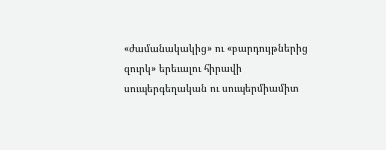«ժամանակակից» ու «բարդույթներից զուրկ» երեւալու հիրավի սուպերգեղական ու սուպերմիամիտ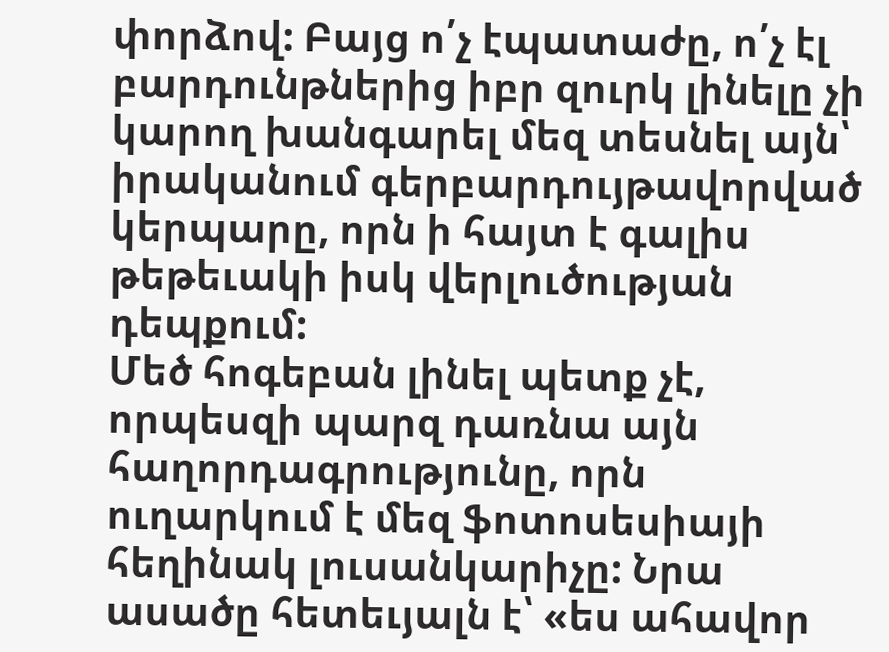փորձով: Բայց ո՛չ էպատաժը, ո՛չ էլ բարդունթներից իբր զուրկ լինելը չի կարող խանգարել մեզ տեսնել այն՝ իրականում գերբարդույթավորված կերպարը, որն ի հայտ է գալիս թեթեւակի իսկ վերլուծության դեպքում:
Մեծ հոգեբան լինել պետք չէ, որպեսզի պարզ դառնա այն հաղորդագրությունը, որն ուղարկում է մեզ ֆոտոսեսիայի հեղինակ լուսանկարիչը: Նրա ասածը հետեւյալն է՝ «ես ահավոր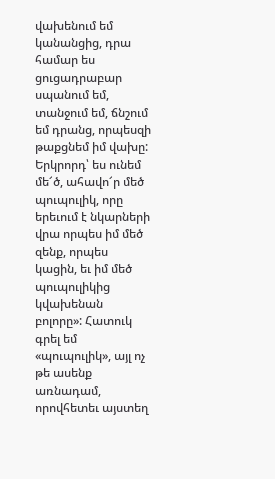վախենում եմ կանանցից, դրա համար ես ցուցադրաբար սպանում եմ, տանջում եմ, ճնշում եմ դրանց, որպեսզի թաքցնեմ իմ վախը: Երկրորդ՝ ես ունեմ մե՜ծ, ահավո՜ր մեծ պուպուլիկ, որը երեւում է նկարների վրա որպես իմ մեծ զենք, որպես կացին, եւ իմ մեծ պուպուլիկից կվախենան բոլորը»: Հատուկ գրել եմ «պուպուլիկ», այլ ոչ թե ասենք առնադամ, որովհետեւ այստեղ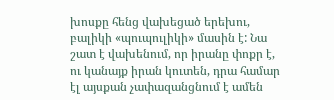խոսքը հենց վախեցած երեխու, բալիկի «պուպուլիկի» մասին է: Նա շատ է վախենում, որ իրանը փոքր է, ու կանայք իրան կուտեն, դրա համար էլ այսքան չափազանցնում է ամեն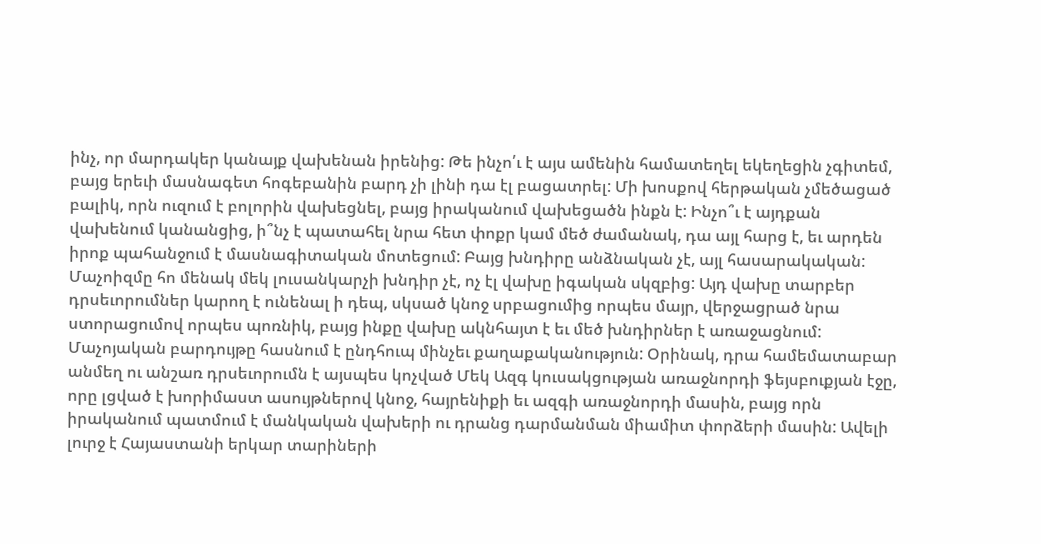ինչ, որ մարդակեր կանայք վախենան իրենից: Թե ինչո՛ւ է այս ամենին համատեղել եկեղեցին չգիտեմ, բայց երեւի մասնագետ հոգեբանին բարդ չի լինի դա էլ բացատրել: Մի խոսքով հերթական չմեծացած բալիկ, որն ուզում է բոլորին վախեցնել, բայց իրականում վախեցածն ինքն է: Ինչո՞ւ է այդքան վախենում կանանցից, ի՞նչ է պատահել նրա հետ փոքր կամ մեծ ժամանակ, դա այլ հարց է, եւ արդեն իրոք պահանջում է մասնագիտական մոտեցում: Բայց խնդիրը անձնական չէ, այլ հասարակական: Մաչոիզմը հո մենակ մեկ լուսանկարչի խնդիր չէ, ոչ էլ վախը իգական սկզբից: Այդ վախը տարբեր դրսեւորումներ կարող է ունենալ ի դեպ, սկսած կնոջ սրբացումից որպես մայր, վերջացրած նրա ստորացումով որպես պոռնիկ, բայց ինքը վախը ակնհայտ է եւ մեծ խնդիրներ է առաջացնում: Մաչոյական բարդույթը հասնում է ընդհուպ մինչեւ քաղաքականություն: Օրինակ, դրա համեմատաբար անմեղ ու անշառ դրսեւորումն է այսպես կոչված Մեկ Ազգ կուսակցության առաջնորդի ֆեյսբուքյան էջը, որը լցված է խորիմաստ ասույթներով կնոջ, հայրենիքի եւ ազգի առաջնորդի մասին, բայց որն իրականում պատմում է մանկական վախերի ու դրանց դարմանման միամիտ փորձերի մասին: Ավելի լուրջ է Հայաստանի երկար տարիների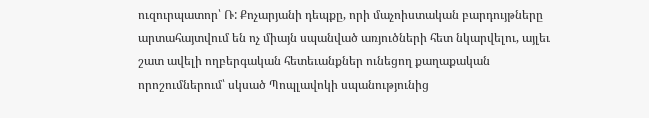ուզուրպատոր՝ Ռ: Քոչարյանի դեպքը, որի մաչոիստական բարդույթները արտահայտվում են ոչ միայն սպանված առյուծների հետ նկարվելու, այլեւ շատ ավելի ողբերգական հետեւանքներ ունեցող քաղաքական որոշումներում՝ սկսած Պոպլավոկի սպանությունից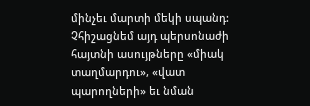մինչեւ մարտի մեկի սպանդ: Չհիշացնեմ այդ պերսոնաժի հայտնի ասույթները «միակ տաղմարդու», «վատ պարողների» եւ նման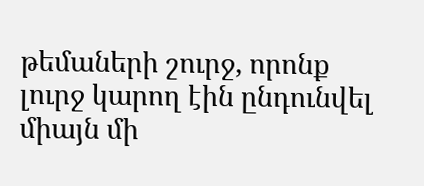թեմաների շուրջ, որոնք լուրջ կարող էին ընդունվել միայն մի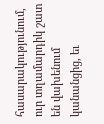հասարակությունում, ուր տղամարդիկ շատ են վախենում կանանցից, եւ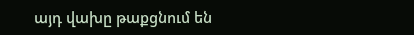այդ վախը թաքցնում են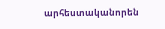արհեստականորեն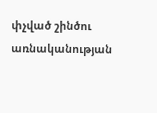փչված շինծու առնականության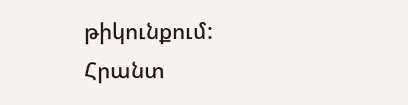թիկունքում:
Հրանտ